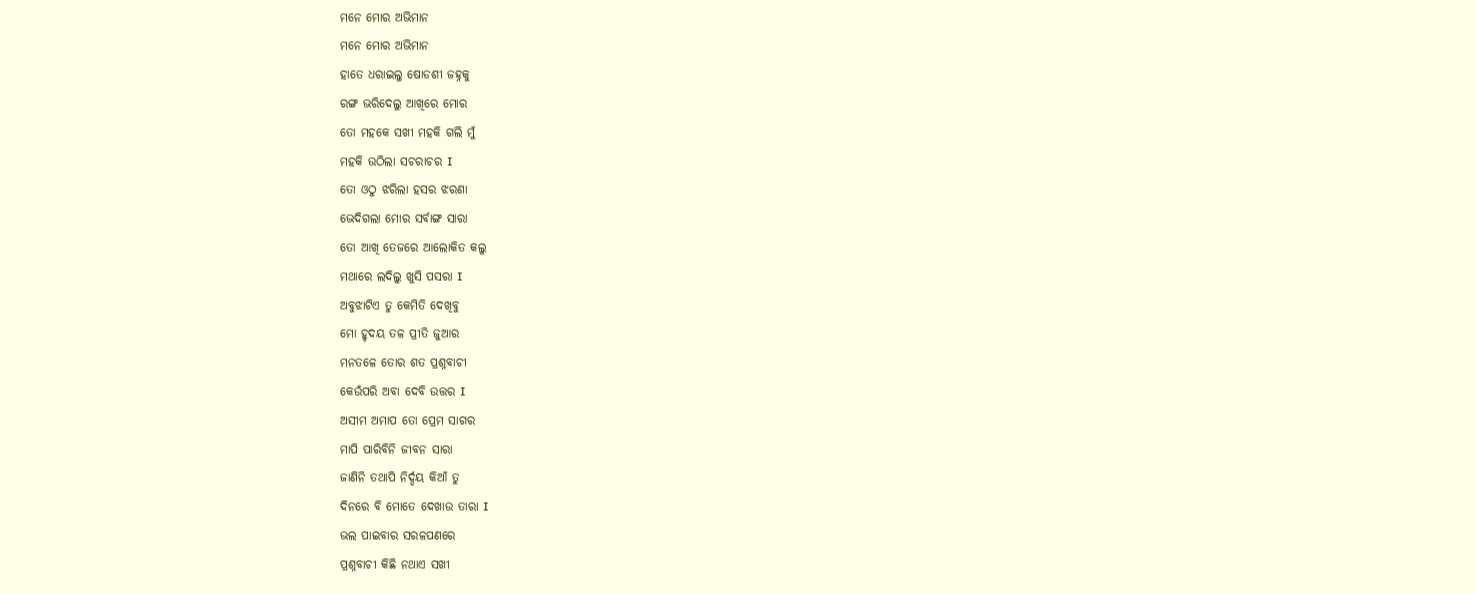ମନେ ମୋର ଅଭିମାନ
ମନେ ମୋର ଅଭିମାନ
ହାତେ ଧରାଇଲୁ ଷୋଡଶୀ ଜହ୍ନକୁ
ରଙ୍ଗ ଭରିଦେଲୁ ଆଖିରେ ମୋର
ତୋ ମହକେ ସଖୀ ମହକି ଗଲି ମୁଁ
ମହକି ଉଠିଲା ସଚରାଚର I
ତୋ ଓଠୁ ଝରିଲା ହସର ଝରଣା
ଭେଦିଗଲା ମୋର ସର୍ବାଙ୍ଗ ସାରା
ତୋ ଆଖି ତେଜରେ ଆଲୋକିତ କଲୁ
ମଥାରେ ଲଦିଲୁ ଖୁସି ପସରା I
ଅବୁଝାଟିଏ ତୁ କେମିତି ଦେଖିବୁ
ମୋ ହୃଦୟ ତଳ ପ୍ରୀତି ଜୁଆର
ମନତଳେ ତୋର ଶତ ପ୍ରଶ୍ନବାଚୀ
କେଉଁପରି ଅବା ଦେବି ଉତ୍ତର I
ଅସୀମ ଅମାପ ତୋ ପ୍ରେମ ସାଗର
ମାପି ପାରିବିନି ଜୀବନ ସାରା
ଜାଣିନି ତଥାପି ନିର୍ଦ୍ଦୟ କିଆଁ ତୁ
ଦିନରେ ବି ମୋତେ ଦେଖାଉ ତାରା I
ଭଲ ପାଇବାର ସରଳପଣରେ
ପ୍ରଶ୍ନବାଚୀ କିଛି ନଥାଏ ସଖୀ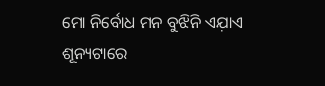ମୋ ନିର୍ବୋଧ ମନ ବୁଝିନି ଏଯ଼ାଏ
ଶୂନ୍ୟଟାରେ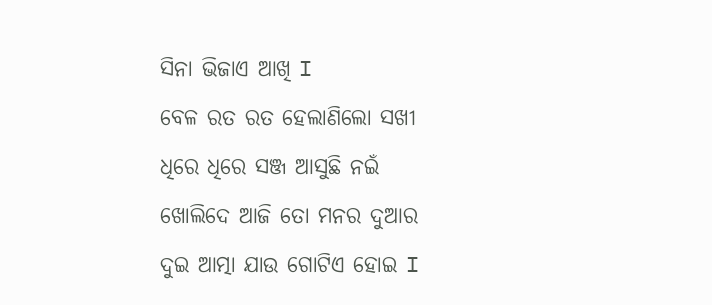ସିନା ଭିଜାଏ ଆଖି I
ବେଳ ରତ ରତ ହେଲାଣିଲୋ ସଖୀ
ଧିରେ ଧିରେ ସଞ୍ଜ ଆସୁଛି ନଇଁ
ଖୋଲିଦେ ଆଜି ତୋ ମନର ଦୁଆର
ଦୁଇ ଆତ୍ମା ଯାଉ ଗୋଟିଏ ହୋଇ I